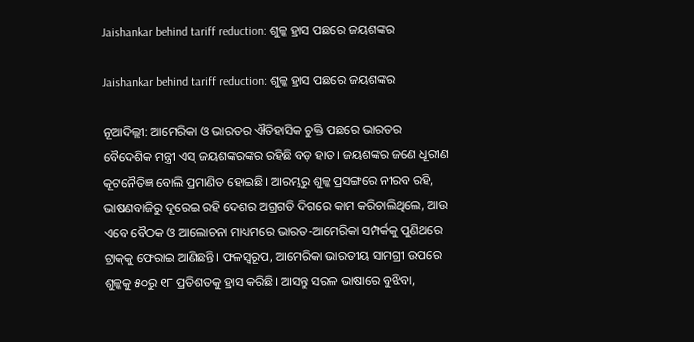Jaishankar behind tariff reduction: ଶୁଳ୍କ ହ୍ରାସ ପଛରେ ଜୟଶଙ୍କର

Jaishankar behind tariff reduction: ଶୁଳ୍କ ହ୍ରାସ ପଛରେ ଜୟଶଙ୍କର

ନୂଆଦିଲ୍ଲୀ: ଆମେରିକା ଓ ଭାରତର ଐତିହାସିକ ଚୁକ୍ତି ପଛରେ ଭାରତର ବୈଦେଶିକ ମନ୍ତ୍ରୀ ଏସ୍ ଜୟଶଙ୍କରଙ୍କର ରହିଛି ବଡ଼ ହାତ। ଜୟଶଙ୍କର ଜଣେ ଧୂରୀଣ କୂଟନୈତିଜ୍ଞ ବୋଲି ପ୍ରମାଣିତ ହୋଇଛି। ଆରମ୍ଭରୁ ଶୁଳ୍କ ପ୍ରସଙ୍ଗରେ ନୀରବ ରହି, ଭାଷଣବାଜିରୁ ଦୂରେଇ ରହି ଦେଶର ଅଗ୍ରଗତି ଦିଗରେ କାମ କରିଚାଲିଥିଲେ, ଆଉ ଏବେ ବୈଠକ ଓ ଆଲୋଚନା ମାଧ୍ୟମରେ ଭାରତ-ଆମେରିକା ସମ୍ପର୍କକୁ ପୁଣିଥରେ ଟ୍ରାକ୍‌କୁ ଫେରାଇ ଆଣିଛନ୍ତି। ଫଳସ୍ବରୂପ, ଆମେରିକା ଭାରତୀୟ ସାମଗ୍ରୀ ଉପରେ ଶୁଳ୍କକୁ ୫୦ରୁ ୧୮ ପ୍ରତିଶତକୁ ହ୍ରାସ କରିଛି। ଆସନ୍ତୁ ସରଳ ଭାଷାରେ ବୁଝିବା,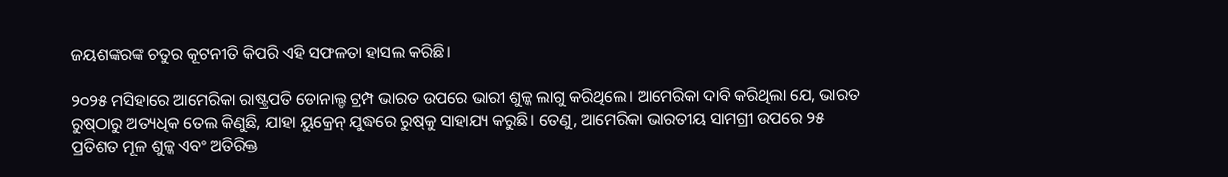ଜୟଶଙ୍କରଙ୍କ ଚତୁର କୂଟନୀତି କିପରି ଏହି ସଫଳତା ହାସଲ କରିଛି।

୨୦୨୫ ମସିହାରେ ଆମେରିକା ରାଷ୍ଟ୍ରପତି ଡୋନାଲ୍ଡ ଟ୍ରମ୍ପ ଭାରତ ଉପରେ ଭାରୀ ଶୁଳ୍କ ଲାଗୁ କରିଥିଲେ। ଆମେରିକା ଦାବି କରିଥିଲା ଯେ, ଭାରତ ରୁଷ୍‌ଠାରୁ ଅତ୍ୟଧିକ ତେଲ କିଣୁଛି, ଯାହା ୟୁକ୍ରେନ୍ ଯୁଦ୍ଧରେ ରୁଷ୍‌କୁ ସାହାଯ୍ୟ କରୁଛି। ତେଣୁ, ଆମେରିକା ଭାରତୀୟ ସାମଗ୍ରୀ ଉପରେ ୨୫ ପ୍ରତିଶତ ମୂଳ ଶୁଳ୍କ ଏବଂ ଅତିରିକ୍ତ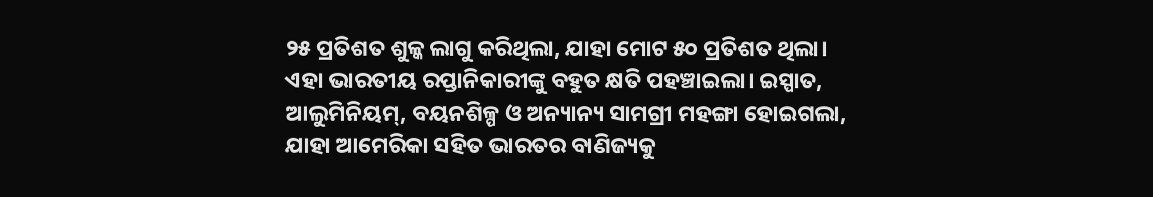୨୫ ପ୍ରତିଶତ ଶୁଳ୍କ ଲାଗୁ କରିଥିଲା, ଯାହା ମୋଟ ୫୦ ପ୍ରତିଶତ ଥିଲା। ଏହା ଭାରତୀୟ ରପ୍ତାନିକାରୀଙ୍କୁ ବହୁତ କ୍ଷତି ପହଞ୍ଚାଇଲା। ଇସ୍ପାତ, ଆଲୁମିନିୟମ୍, ବୟନଶିଳ୍ପ ଓ ଅନ୍ୟାନ୍ୟ ସାମଗ୍ରୀ ମହଙ୍ଗା ହୋଇଗଲା, ଯାହା ଆମେରିକା ସହିତ ଭାରତର ବାଣିଜ୍ୟକୁ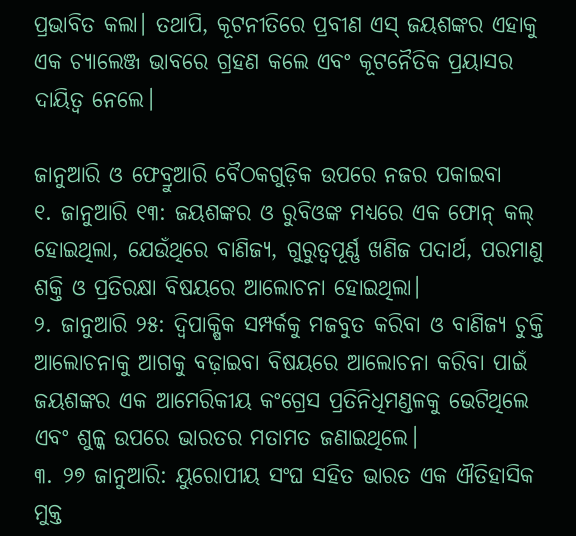ପ୍ରଭାବିତ କଲା। ତଥାପି, କୂଟନୀତିରେ ପ୍ରବୀଣ ଏସ୍ ଜୟଶଙ୍କର ଏହାକୁ ଏକ ଚ୍ୟାଲେଞ୍ଜ ଭାବରେ ଗ୍ରହଣ କଲେ ଏବଂ କୂଟନୈତିକ ପ୍ରୟାସର ଦାୟିତ୍ୱ ନେଲେ।

ଜାନୁଆରି ଓ ଫେବ୍ରୁଆରି ବୈଠକଗୁଡ଼ିକ ଉପରେ ନଜର ପକାଇବା
୧. ଜାନୁଆରି ୧୩: ଜୟଶଙ୍କର ଓ ରୁବିଓଙ୍କ ମଧ୍ୟରେ ଏକ ଫୋନ୍ କଲ୍ ହୋଇଥିଲା, ଯେଉଁଥିରେ ବାଣିଜ୍ୟ, ଗୁରୁତ୍ୱପୂର୍ଣ୍ଣ ଖଣିଜ ପଦାର୍ଥ, ପରମାଣୁ ଶକ୍ତି ଓ ପ୍ରତିରକ୍ଷା ବିଷୟରେ ଆଲୋଚନା ହୋଇଥିଲା।
୨. ଜାନୁଆରି ୨୫: ଦ୍ୱିପାକ୍ଷିକ ସମ୍ପର୍କକୁ ମଜବୁତ କରିବା ଓ ବାଣିଜ୍ୟ ଚୁକ୍ତି ଆଲୋଚନାକୁ ଆଗକୁ ବଢ଼ାଇବା ବିଷୟରେ ଆଲୋଚନା କରିବା ପାଇଁ ଜୟଶଙ୍କର ଏକ ଆମେରିକୀୟ କଂଗ୍ରେସ ପ୍ରତିନିଧିମଣ୍ଡଳକୁ ଭେଟିଥିଲେ ଏବଂ ଶୁଳ୍କ ଉପରେ ଭାରତର ମତାମତ ଜଣାଇଥିଲେ।
୩. ୨୭ ଜାନୁଆରି: ୟୁରୋପୀୟ ସଂଘ ସହିତ ଭାରତ ଏକ ଐତିହାସିକ ମୁକ୍ତ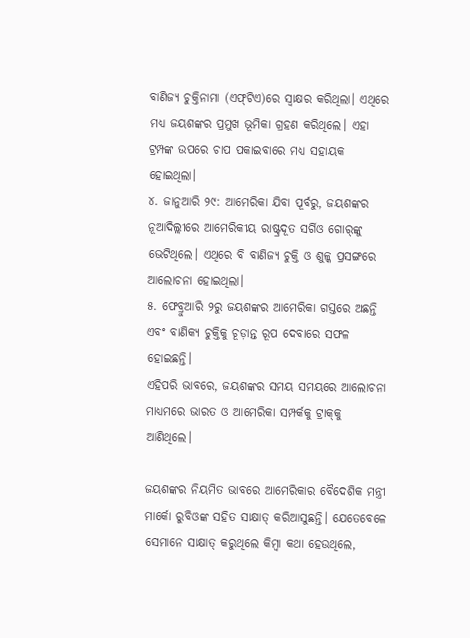ବାଣିଜ୍ୟ ଚୁକ୍ତିନାମା (ଏଫ୍‌ଟିଏ)ରେ ସ୍ବାକ୍ଷର କରିଥିଲା। ଏଥିରେ ମଧ୍ୟ ଜୟଶଙ୍କର ପ୍ରମୁଖ ଭୂମିକା ଗ୍ରହଣ କରିଥିଲେ। ଏହା ଟ୍ରମ୍ପଙ୍କ ଉପରେ ଚାପ ପକାଇବାରେ ମଧ୍ୟ ସହାୟକ ହୋଇଥିଲା।
୪. ଜାନୁଆରି ୨୯: ଆମେରିକା ଯିବା ପୂର୍ବରୁ, ଜୟଶଙ୍କର ନୂଆଦିଲ୍ଲୀରେ ଆମେରିକୀୟ ରାଷ୍ଟ୍ରଦୂତ ସର୍ଗିଓ ଗୋର୍‌ଙ୍କୁ ଭେଟିଥିଲେ। ଏଥିରେ ବି ବାଣିଜ୍ୟ ଚୁକ୍ତି ଓ ଶୁଳ୍କ ପ୍ରସଙ୍ଗରେ ଆଲୋଚନା ହୋଇଥିଲା।
୫. ଫେବ୍ରୁଆରି ୨ରୁ ଜୟଶଙ୍କର ଆମେରିକା ଗସ୍ତରେ ଅଛନ୍ତି ଏବଂ ବାଣିକ୍ୟ ଚୁକ୍ତିକୁ ଚୂଡ଼ାନ୍ତ ରୂପ ଦେବାରେ ସଫଳ ହୋଇଛନ୍ତି।
ଏହିପରି ଭାବରେ, ଜୟଶଙ୍କର ସମୟ ସମୟରେ ଆଲୋଚନା ମାଧ୍ୟମରେ ଭାରତ ଓ ଆମେରିକା ସମ୍ପର୍କକୁ ଟ୍ରାକ୍‌କୁ ଆଣିଥିଲେ।

ଜୟଶଙ୍କର ନିୟମିତ ଭାବରେ ଆମେରିକାର ବୈଦେଶିକ ମନ୍ତ୍ରୀ ମାର୍କୋ ରୁବିଓଙ୍କ ସହିତ ସାକ୍ଷାତ୍ କରିଆସୁଛନ୍ତି। ଯେତେବେଳେ ସେମାନେ ସାକ୍ଷାତ୍ କରୁଥିଲେ କିମ୍ବା କଥା ହେଉଥିଲେ,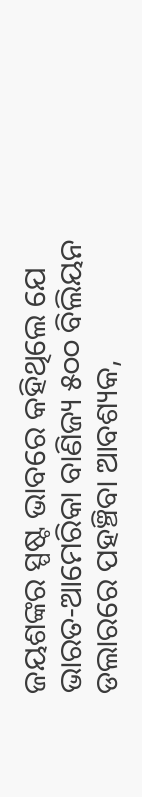ଜୟଶଙ୍କର ସ୍ପଷ୍ଟ ଭାବରେ କହିଥିଲେ ଯେ ଭାରତ-ଆମେରିକା ବାଣିଜ୍ୟ ୫୦୦ ବିଲିୟନ ଡଲାରରେ ପହଞ୍ଚିବା ଆବଶ୍ୟକ,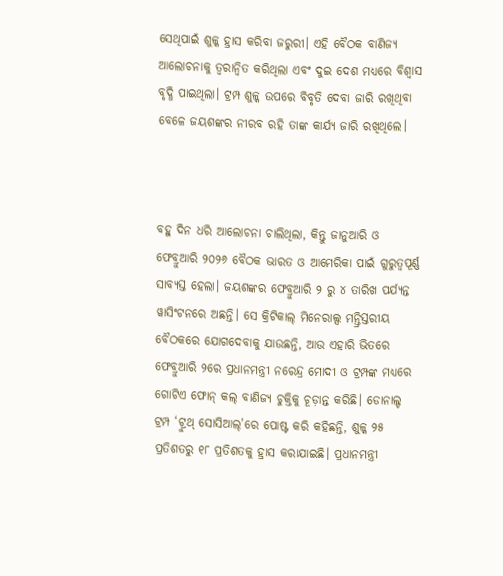ସେଥିପାଇଁ ଶୁଳ୍କ ହ୍ରାସ କରିବା ଜରୁରୀ। ଏହି ବୈଠକ ବାଣିଜ୍ୟ ଆଲୋଚନାକୁ ତ୍ୱରାନ୍ୱିତ କରିଥିଲା ଏବଂ ଦୁଇ ଦେଶ ମଧ୍ୟରେ ବିଶ୍ୱାସ ବୃଦ୍ଧି ପାଇଥିଲା। ଟ୍ରମ୍ପ ଶୁଳ୍କ ଉପରେ ବିବୃତି ଦେବା ଜାରି ରଖିଥିବା ବେଳେ ଜୟଶଙ୍କର ନୀରବ ରହି ତାଙ୍କ କାର୍ଯ୍ୟ ଜାରି ରଖିଥିଲେ।



ବହୁ ଦିନ ଧରି ଆଲୋଚନା ଚାଲିଥିଲା, କିନ୍ତୁ ଜାନୁଆରି ଓ ଫେବ୍ରୁଆରି ୨୦୨୬ ବୈଠକ ଭାରତ ଓ ଆମେରିକା ପାଇଁ ଗୁରୁତ୍ବପୂର୍ଣ୍ଣ ସାବ୍ୟସ୍ତ ହେଲା। ଜୟଶଙ୍କର ଫେବ୍ରୁଆରି ୨ ରୁ ୪ ତାରିଖ ପର୍ଯ୍ୟନ୍ତ ୱାସିଂଟନରେ ଅଛନ୍ତି। ସେ କ୍ରିଟିକାଲ୍ ମିନେରାଲ୍ସ ମନ୍ତ୍ରିସ୍ତରୀୟ ବୈଠକରେ ଯୋଗଦେବାକୁ ଯାଉଛନ୍ତି, ଆଉ ଏହାରି ଭିତରେ ଫେବ୍ରୁଆରି ୨ରେ ପ୍ରଧାନମନ୍ତ୍ରୀ ନରେନ୍ଦ୍ର ମୋଦୀ ଓ ଟ୍ରମ୍ପଙ୍କ ମଧ୍ୟରେ ଗୋଟିଏ ଫୋନ୍ କଲ୍ ବାଣିଜ୍ୟ ଚୁକ୍ତିକୁ ଚୂଡ଼ାନ୍ତ କରିଛି। ଡୋନାଲ୍ଡ ଟ୍ରମ୍ପ ‘ଟ୍ରୁଥ୍ ସୋସିଆଲ୍’ରେ ପୋଷ୍ଟ କରି କହିଛନ୍ତି, ଶୁଳ୍କ ୨୫ ପ୍ରତିଶତରୁ ୧୮ ପ୍ରତିଶତକୁ ହ୍ରାସ କରାଯାଇଛି। ପ୍ରଧାନମନ୍ତ୍ରୀ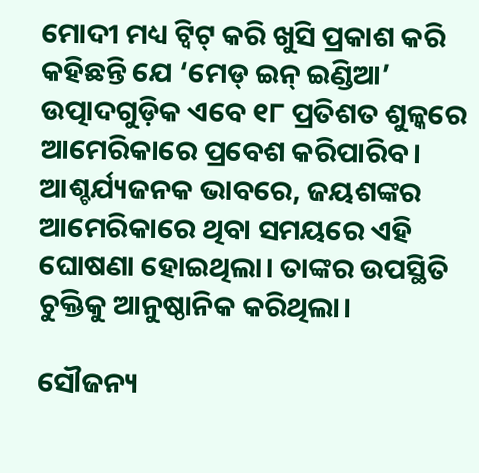ମୋଦୀ ମଧ୍ୟ ଟ୍ୱିଟ୍ କରି ଖୁସି ପ୍ରକାଶ କରି କହିଛନ୍ତି ଯେ ‘ମେଡ୍ ଇନ୍ ଇଣ୍ଡିଆ’ ଉତ୍ପାଦଗୁଡ଼ିକ ଏବେ ୧୮ ପ୍ରତିଶତ ଶୁଳ୍କରେ ଆମେରିକାରେ ପ୍ରବେଶ କରିପାରିବ। ଆଶ୍ଚର୍ଯ୍ୟଜନକ ଭାବରେ, ଜୟଶଙ୍କର ଆମେରିକାରେ ଥିବା ସମୟରେ ଏହି ଘୋଷଣା ହୋଇଥିଲା। ତାଙ୍କର ଉପସ୍ଥିତି ଚୁକ୍ତିକୁ ଆନୁଷ୍ଠାନିକ କରିଥିଲା।

ସୌଜନ୍ୟ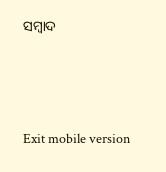ସମ୍ବାଦ



Exit mobile version